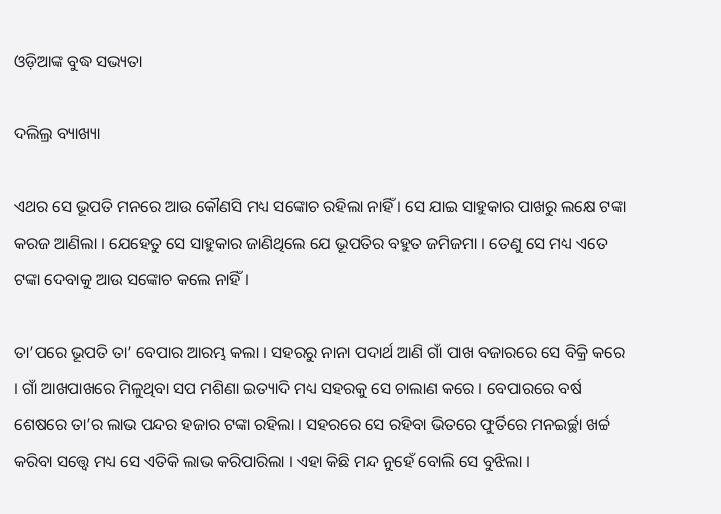ଓଡ଼ିଆଙ୍କ ବୁଦ୍ଧ ସଭ୍ୟତା

ଦଲିଲ୍ର ବ୍ୟାଖ୍ୟା

ଏଥର ସେ ଭୂପତି ମନରେ ଆଉ କୌଣସି ମଧ୍ୟ ସଙ୍କୋଚ ରହିଲା ନାହିଁ । ସେ ଯାଇ ସାହୁକାର ପାଖରୁ ଲକ୍ଷେ ଟଙ୍କା କରଜ ଆଣିଲା । ଯେହେତୁ ସେ ସାହୁକାର ଜାଣିଥିଲେ ଯେ ଭୂପତିର ବହୁତ ଜମିଜମା । ତେଣୁ ସେ ମଧ୍ୟ ଏତେ ଟଙ୍କା ଦେବାକୁ ଆଉ ସଙ୍କୋଚ କଲେ ନାହିଁ ।

ତା’ପରେ ଭୂପତି ତା’ ବେପାର ଆରମ୍ଭ କଲା । ସହରରୁ ନାନା ପଦାର୍ଥ ଆଣି ଗାଁ ପାଖ ବଜାରରେ ସେ ବିକ୍ରି କରେ । ଗାଁ ଆଖପାଖରେ ମିଳୁଥିବା ସପ ମଶିଣା ଇତ୍ୟାଦି ମଧ୍ୟ ସହରକୁ ସେ ଚାଲାଣ କରେ । ବେପାରରେ ବର୍ଷ ଶେଷରେ ତା’ର ଲାଭ ପନ୍ଦର ହଜାର ଟଙ୍କା ରହିଲା । ସହରରେ ସେ ରହିବା ଭିତରେ ଫୁର୍ତିରେ ମନଇର୍ଚ୍ଛା ଖର୍ଚ୍ଚ କରିବା ସତ୍ତ୍ୱେ ମଧ୍ୟ ସେ ଏତିକି ଲାଭ କରିପାରିଲା । ଏହା କିଛି ମନ୍ଦ ନୁହେଁ ବୋଲି ସେ ବୁଝିଲା ।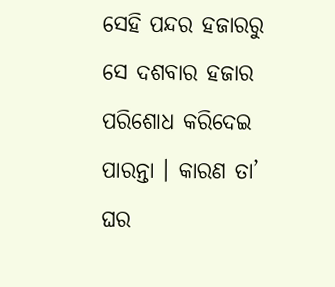ସେହି ପନ୍ଦର ହଜାରରୁ ସେ ଦଶବାର ହଜାର ପରିଶୋଧ କରିଦେଇ ପାରନ୍ତା । କାରଣ ତା’ ଘର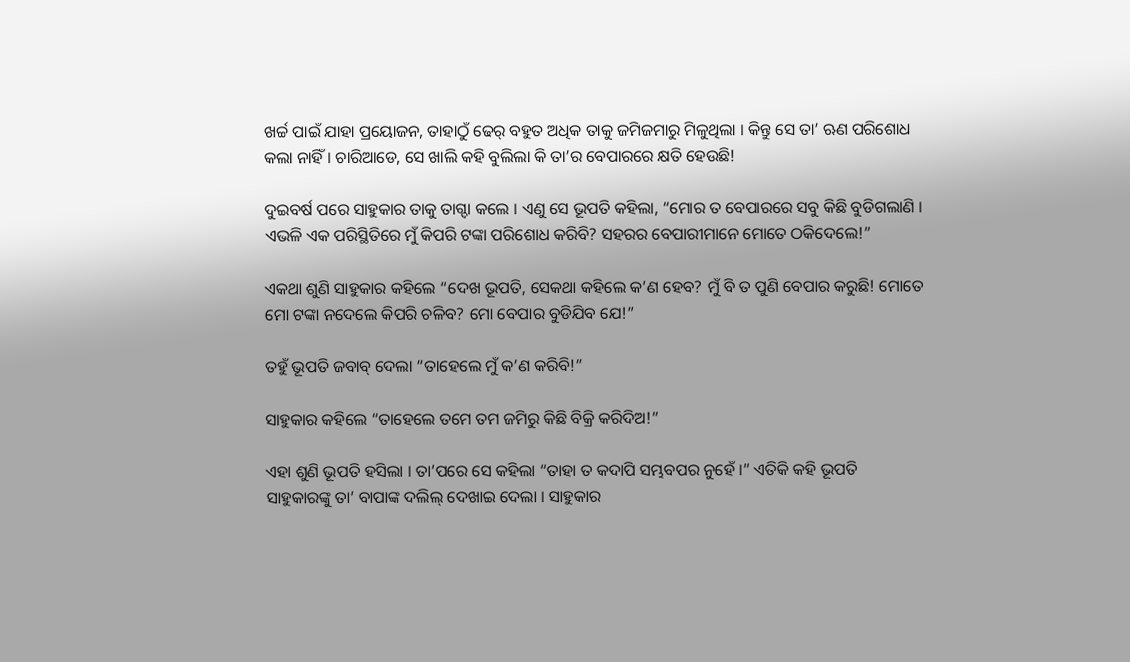ଖର୍ଚ୍ଚ ପାଇଁ ଯାହା ପ୍ରୟୋଜନ, ତାହାଠୁଁ ଢେର୍ ବହୁତ ଅଧିକ ତାକୁ ଜମିଜମାରୁ ମିଳୁଥିଲା । କିନ୍ତୁ ସେ ତା’ ଋଣ ପରିଶୋଧ କଲା ନାହିଁ । ଚାରିଆଡେ, ସେ ଖାଲି କହି ବୁଲିଲା କି ତା’ର ବେପାରରେ କ୍ଷତି ହେଉଛି!

ଦୁଇବର୍ଷ ପରେ ସାହୁକାର ତାକୁ ତାଗ୍ଦା କଲେ । ଏଣୁ ସେ ଭୂପତି କହିଲା, “ମୋର ତ ବେପାରରେ ସବୁ କିଛି ବୁଡିଗଲାଣି । ଏଭଳି ଏକ ପରିସ୍ଥିତିରେ ମୁଁ କିପରି ଟଙ୍କା ପରିଶୋଧ କରିବି? ସହରର ବେପାରୀମାନେ ମୋତେ ଠକିଦେଲେ!”

ଏକଥା ଶୁଣି ସାହୁକାର କହିଲେ “ଦେଖ ଭୂପତି, ସେକଥା କହିଲେ କ’ଣ ହେବ? ମୁଁ ବି ତ ପୁଣି ବେପାର କରୁଛି! ମୋତେ ମୋ ଟଙ୍କା ନଦେଲେ କିପରି ଚଳିବ? ମୋ ବେପାର ବୁଡିଯିବ ଯେ!”

ତହୁଁ ଭୂପତି ଜବାବ୍ ଦେଲା “ତାହେଲେ ମୁଁ କ’ଣ କରିବି!”

ସାହୁକାର କହିଲେ “ତାହେଲେ ତମେ ତମ ଜମିରୁ କିଛି ବିକ୍ରି କରିଦିଅ!”

ଏହା ଶୁଣି ଭୂପତି ହସିଲା । ତା’ପରେ ସେ କହିଲା “ତାହା ତ କଦାପି ସମ୍ଭବପର ନୁହେଁ ।” ଏତିକି କହି ଭୂପତି ସାହୁକାରଙ୍କୁ ତା’ ବାପାଙ୍କ ଦଲିଲ୍ ଦେଖାଇ ଦେଲା । ସାହୁକାର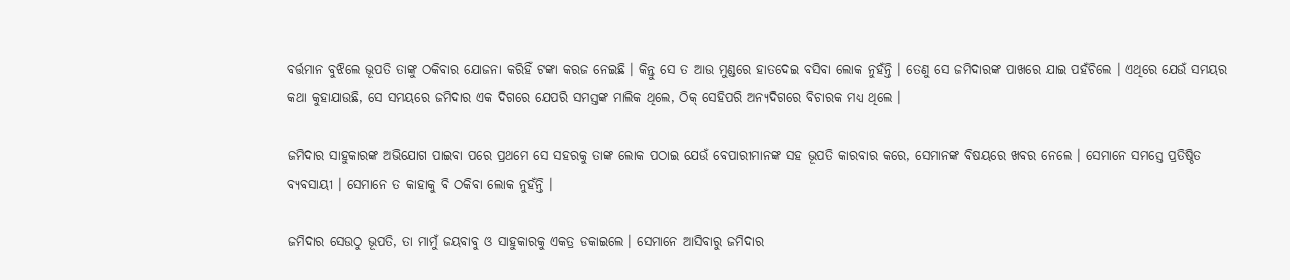ବର୍ତ୍ତମାନ ବୁଝିଲେ ଭୂପତି ତାଙ୍କୁ ଠକିବାର ଯୋଜନା କରିହିଁ ଟଙ୍କା କରଜ ନେଇଛି । କିନ୍ତୁ ସେ ତ ଆଉ ମୁଣ୍ଡରେ ହାତଦେଇ ବସିବା ଲୋକ ନୁହଁନ୍ତି । ତେଣୁ ସେ ଜମିଦାରଙ୍କ ପାଖରେ ଯାଇ ପହଁଚିଲେ । ଏଥିରେ ଯେଉଁ ସମୟର କଥା କୁହାଯାଉଛି, ସେ ସମୟରେ ଜମିଦାର ଏକ ଦିଗରେ ଯେପରି ସମସ୍ତଙ୍କ ମାଲିକ ଥିଲେ, ଠିକ୍ ସେହିପରି ଅନ୍ୟଦିଗରେ ବିଚାରକ ମଧ୍ୟ ଥିଲେ ।

ଜମିଦାର ସାହୁକାରଙ୍କ ଅଭିଯୋଗ ପାଇବା ପରେ ପ୍ରଥମେ ସେ ସହରକୁ ତାଙ୍କ ଲୋକ ପଠାଇ ଯେଉଁ ବେପାରୀମାନଙ୍କ ସହ ଭୂପତି କାରବାର କରେ, ସେମାନଙ୍କ ବିଷୟରେ ଖବର ନେଲେ । ସେମାନେ ସମସ୍ତେ ପ୍ରତିଷ୍ଠିତ ବ୍ୟବସାୟୀ । ସେମାନେ ତ କାହାକୁ ବି ଠକିବା ଲୋକ ନୁହଁନ୍ତି ।

ଜମିଦାର ସେଉଠୁ ଭୂପତି, ତା ମାମୁଁ ଜୟବାବୁ ଓ ସାହୁକାରକୁ ଏକତ୍ର ଡକାଇଲେ । ସେମାନେ ଆସିବାରୁ ଜମିଦାର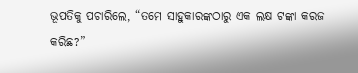ଭୂପତିକୁ ପଚାରିଲେ, “ତମେ ସାହୁକାରଙ୍କଠାରୁ ଏକ ଲକ୍ଷ ଟଙ୍କା କରଜ କରିଛ?”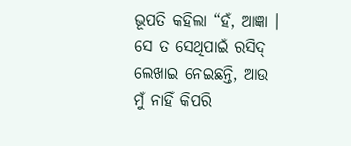ଭୂପତି କହିଲା “ହଁ, ଆଜ୍ଞା । ସେ ତ ସେଥିପାଇଁ ରସିଦ୍ ଲେଖାଇ ନେଇଛନ୍ତି, ଆଉ ମୁଁ ନାହିଁ କିପରି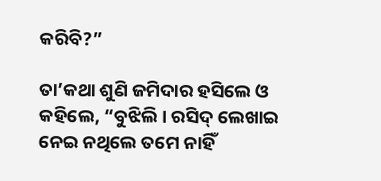କରିବି?”

ତା’କଥା ଶୁଣି ଜମିଦାର ହସିଲେ ଓ କହିଲେ, “ବୁଝିଲି । ରସିଦ୍ ଲେଖାଇ ନେଇ ନଥିଲେ ତମେ ନାହିଁ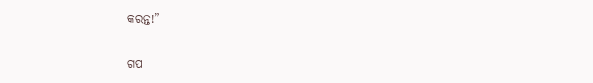କରନ୍ତ!”


ଗପ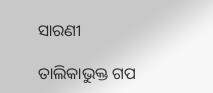ସାରଣୀ

ତାଲିକାଭୁକ୍ତ ଗପ